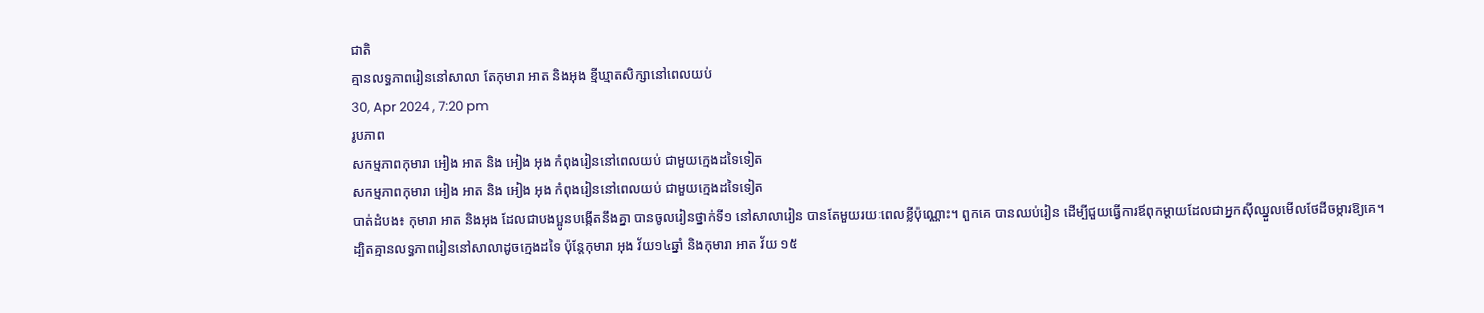ជាតិ
គ្មានលទ្ធភាពរៀននៅសាលា តែកុមារា អាត និងអុង ខ្មីឃ្មាតសិក្សានៅពេលយប់
30, Apr 2024 , 7:20 pm
រូបភាព
សកម្មភាពកុមារា អៀង អាត និង អៀង អុង កំពុងរៀននៅពេលយប់ ជាមួយក្មេងដទៃទៀត
សកម្មភាពកុមារា អៀង អាត និង អៀង អុង កំពុងរៀននៅពេលយប់ ជាមួយក្មេងដទៃទៀត
បាត់ដំបង៖ កុមារា អាត និងអុង ដែលជាបងប្អូនបង្កើតនឹងគ្នា បានចូលរៀនថ្នាក់ទី១ នៅសាលារៀន បានតែមួយរយៈពេលខ្លីប៉ុណ្ណោះ។ ពួកគេ បានឈប់រៀន ដើម្បីជួយធ្វើការឪពុកម្តាយដែលជាអ្នកស៊ីឈ្នួលមើលថែដីចម្ការឱ្យគេ។ ដ្បិតគ្មានលទ្ធភាពរៀននៅសាលាដូចក្មេងដទៃ ប៉ុន្តែកុមារា អុង វ័យ១៤ឆ្នាំ និងកុមារា អាត វ័យ ១៥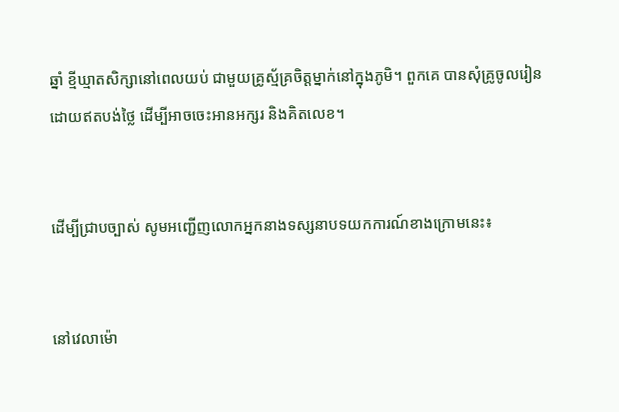ឆ្នាំ ខ្មីឃ្មាតសិក្សានៅពេលយប់ ជាមួយគ្រូស្ម័គ្រចិត្តម្នាក់នៅក្នុងភូមិ។ ពួកគេ បានសុំគ្រូចូលរៀនដោយឥតបង់ថ្លៃ ដើម្បីអាចចេះអានអក្សរ និងគិតលេខ។


ដើម្បីជ្រាបច្បាស់ សូមអញ្ជើញលោកអ្នកនាងទស្សនាបទយកការណ៍ខាងក្រោមនេះ៖


នៅវេលាម៉ោ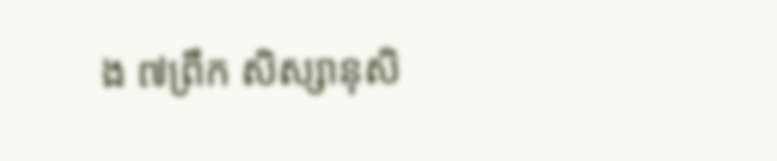ង ៧ព្រឹក សិស្សានុសិ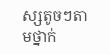ស្សតូចៗតាមថ្នាក់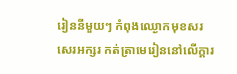រៀននីមួយៗ កំពុងឈ្ងោកមុខសរសេរអក្សរ កត់ត្រាមេរៀននៅលើក្តារ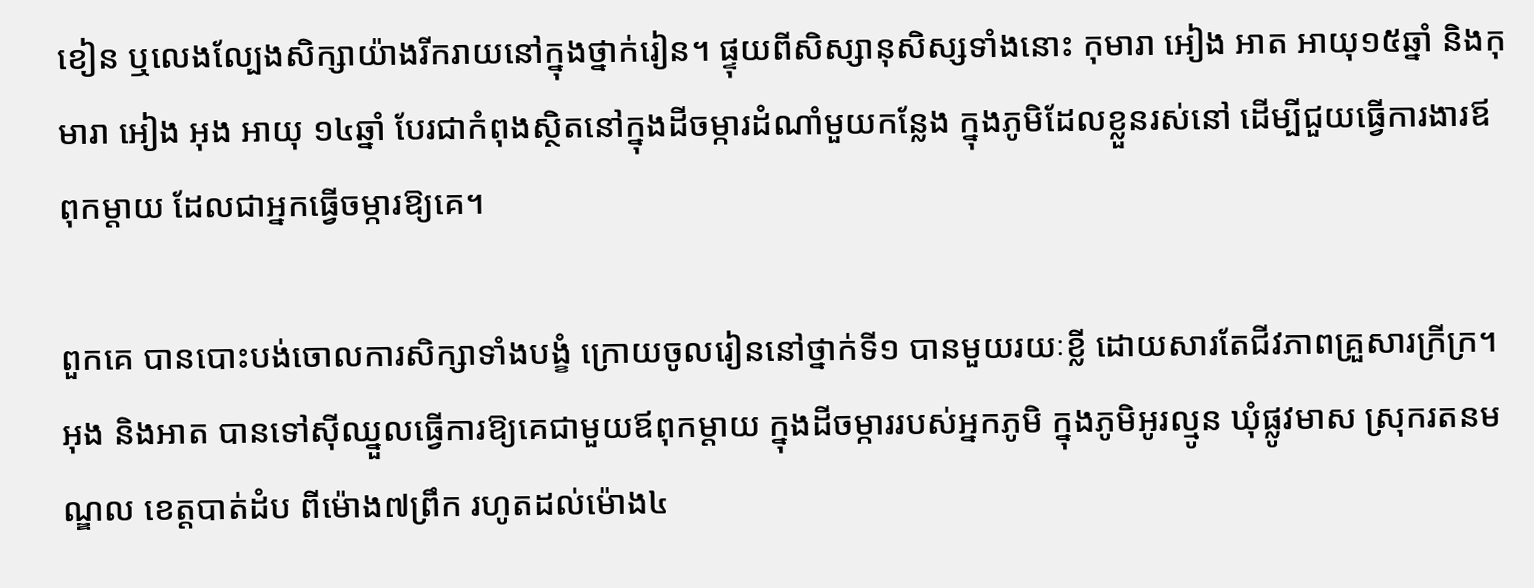ខៀន ឬលេងល្បែងសិក្សាយ៉ាងរីករាយនៅក្នុងថ្នាក់រៀន។ ផ្ទុយពីសិស្សានុសិស្សទាំងនោះ កុមារា អៀង អាត អាយុ១៥ឆ្នាំ និងកុមារា អៀង អុង អាយុ ១៤ឆ្នាំ បែរជាកំពុងស្ថិតនៅក្នុងដីចម្ការដំណាំមួយកន្លែង ក្នុងភូមិដែលខ្លួនរស់នៅ ដើម្បីជួយធ្វើការងារឪពុកម្តាយ ដែលជាអ្នកធ្វើចម្ការឱ្យគេ។

ពួកគេ បានបោះបង់ចោលការសិក្សាទាំងបង្ខំ ក្រោយចូលរៀននៅថ្នាក់ទី១ បានមួយរយៈខ្លី ដោយសារតែជីវភាពគ្រួសារក្រីក្រ។ អុង និងអាត បានទៅស៊ីឈ្នួលធ្វើការឱ្យគេជាមួយឪពុកម្តាយ ក្នុងដីចម្ការរបស់អ្នកភូមិ ក្នុងភូមិអូរល្មូន ឃុំផ្លូវមាស ស្រុករតនមណ្ឌល ខេត្តបាត់ដំប ពីម៉ោង៧ព្រឹក រហូតដល់ម៉ោង៤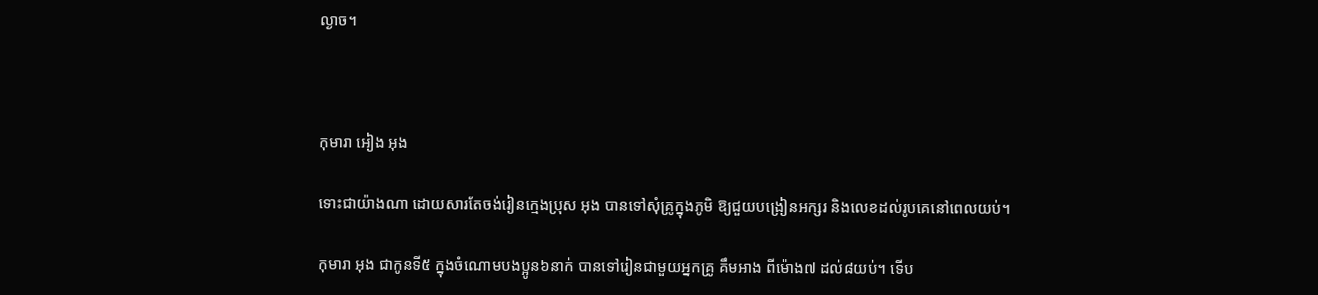ល្ងាច។



កុមារា អៀង អុង

ទោះជាយ៉ាងណា ដោយសារតែចង់រៀនក្មេងប្រុស អុង បានទៅសុំគ្រូក្នុងភូមិ ឱ្យជួយបង្រៀនអក្សរ និងលេខដល់រូបគេនៅពេលយប់។

កុមារា អុង ជាកូនទី៥ ក្នុងចំណោមបងប្អូន៦នាក់ បានទៅរៀនជាមួយអ្នកគ្រូ គឹមអាង ពីម៉ោង៧ ដល់៨យប់។ ទើប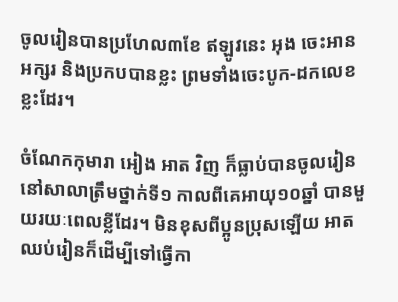ចូលរៀនបានប្រហែល៣ខែ ឥឡូវនេះ អុង ចេះអានអក្សរ និងប្រកបបានខ្លះ ព្រមទាំងចេះបូក-ដកលេខខ្លះដែរ។

ចំណែកកុមារា អៀង អាត វិញ ក៏ធ្លាប់បានចូលរៀននៅសាលាត្រឹមថ្នាក់ទី១ កាលពីគេអាយុ១០ឆ្នាំ បានមួយរយៈពេលខ្លីដែរ។ មិនខុសពីប្អូនប្រុសឡើយ អាត ឈប់រៀនក៏ដើម្បីទៅធ្វើកា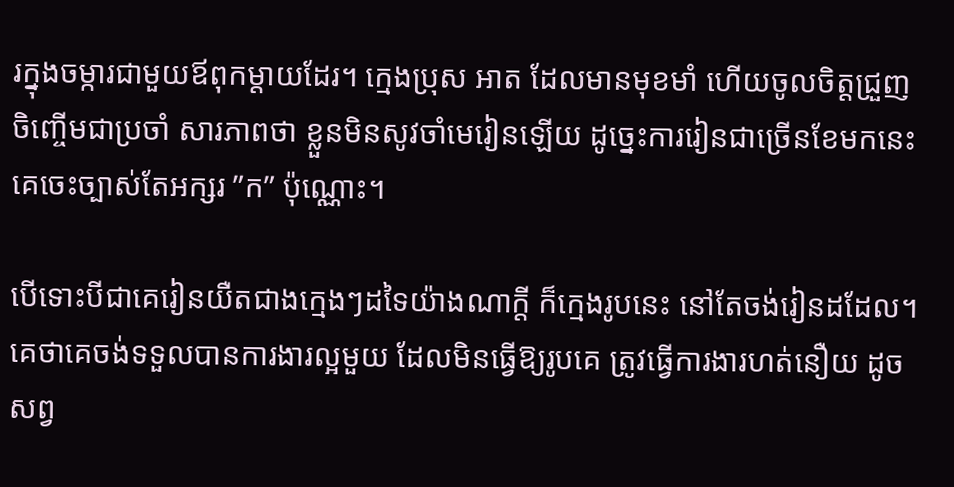រក្នុងចម្ការជាមួយឪពុកម្តាយដែរ។ ក្មេងប្រុស អាត ដែលមានមុខមាំ ហើយចូលចិត្តជ្រួញចិញ្ចើមជាប្រចាំ សារភាពថា ខ្លួនមិនសូវចាំមេរៀនឡើយ ដូច្នេះការរៀនជាច្រើនខែមកនេះ គេចេះច្បាស់តែអក្សរ ”ក” ប៉ុណ្ណោះ។

បើទោះបីជាគេរៀនយឺតជាងក្មេងៗដទៃយ៉ាងណាក្ដី ក៏ក្មេងរូបនេះ នៅតែចង់រៀនដដែល។ គេថាគេចង់ទទួលបានការងារល្អមួយ ដែលមិនធ្វើឱ្យរូបគេ ត្រូវធ្វើការងារហត់នឿយ ដូចសព្វ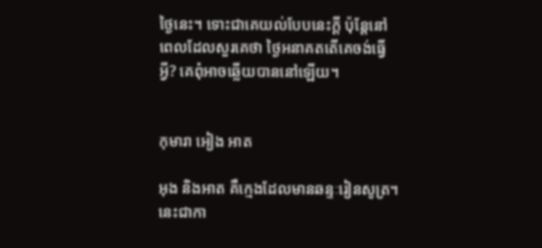ថ្ងៃនេះ។ ទោះជាគេយល់បែបនេះក្ដី ប៉ុន្តែនៅពេលដែលសួរគេថា ថ្ងៃអនាគតតើគេចង់ធ្វើអ្វី? គេពុំអាចឆ្លើយបាននៅឡើយ។


កុមារា អៀង អាត

អុង និងអាត គឺក្មេងដែលមានឆន្ទៈរៀនសូត្រ។ នេះជាកា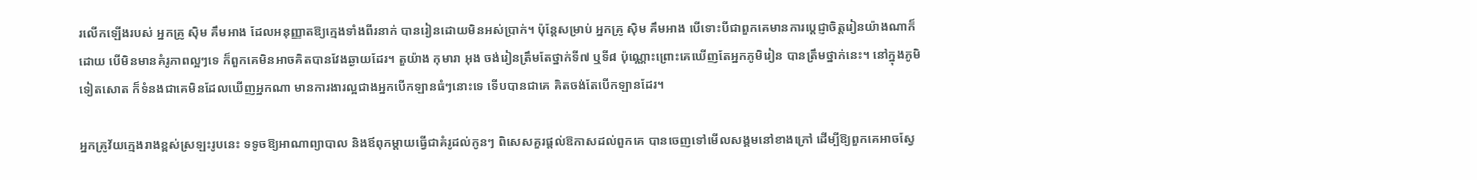រលើកឡើងរបស់ អ្នកគ្រូ ស៊ិម គឹមអាង ដែលអនុញ្ញាតឱ្យក្មេងទាំងពីរនាក់ បានរៀនដោយមិនអស់ប្រាក់។ ប៉ុន្តែសម្រាប់ អ្នកគ្រូ ស៊ិម គឹមអាង បើទោះបីជាពួកគេមានការប្ដេជ្ញាចិត្តរៀនយ៉ាងណាក៏ដោយ បើមិនមានគំរូភាពល្អៗទេ ក៏ពួកគេមិនអាចគិតបានវែងឆ្ងាយដែរ។ តួយ៉ាង កុមារា អុង ចង់រៀនត្រឹមតែថ្នាក់ទី៧ ឬទី៨ ប៉ុណ្ណោះព្រោះគេឃើញតែអ្នកភូមិរៀន បានត្រឹមថ្នាក់នេះ។ នៅក្នុងភូមិទៀតសោត ក៏ទំនងជាគេមិនដែលឃើញអ្នកណា មានការងារល្អជាងអ្នកបើកឡានធំៗនោះទេ ទើបបានជាគេ គិតចង់តែបើកឡានដែរ។

អ្នកគ្រូវ័យក្មេងរាងខ្ពស់ស្រឡះរូបនេះ ទទូចឱ្យអាណាព្យាបាល និងឪពុកម្ដាយធ្វើជាគំរូដល់កូនៗ ពិសេសគួរផ្ដល់ឱកាសដល់ពួកគេ បានចេញទៅមើលសង្គមនៅខាងក្រៅ ដើម្បីឱ្យពួកគេអាចស្វែ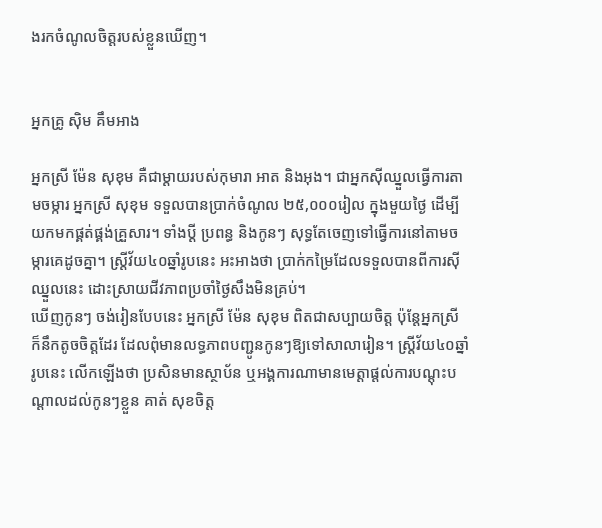ងរកចំណូលចិត្តរបស់ខ្លួនឃើញ។


អ្នកគ្រូ ស៊ិម គឹមអាង

អ្នកស្រី ម៉ែន សុខុម គឺជាម្ដាយរបស់កុមារា អាត និងអុង។ ជាអ្នកស៊ីឈ្នួលធ្វើការតាមចម្ការ អ្នកស្រី សុខុម ទទួលបានប្រាក់ចំណូល ២៥,០០០រៀល ក្នុងមួយថ្ងៃ ដើម្បីយកមកផ្គត់ផ្គង់គ្រួសារ។ ទាំងប្ដី ប្រពន្ធ និងកូនៗ សុទ្ធតែចេញទៅធ្វើការនៅតាមចម្ការគេដូចគ្នា។ ស្ត្រីវ័យ៤០ឆ្នាំរូបនេះ អះអាងថា ប្រាក់កម្រៃដែលទទួលបានពីការស៊ីឈ្នួលនេះ ដោះស្រាយជីវភាពប្រចាំថ្ងៃសឹងមិនគ្រប់។
ឃើញកូនៗ ចង់រៀនបែបនេះ អ្នកស្រី ម៉ែន សុខុម ពិតជាសប្បាយចិត្ត ប៉ុន្តែអ្នកស្រី ក៏នឹកតូចចិត្តដែរ ដែលពុំមានលទ្ធភាពបញ្ជូនកូនៗឱ្យទៅសាលារៀន។ ស្ត្រីវ័យ៤០ឆ្នាំរូបនេះ លើកឡើងថា ប្រសិនមានស្ថាប័ន ឬអង្គការណាមានមេត្តាផ្តល់ការបណ្ដុះបណ្ដាលដល់កូនៗខ្លួន គាត់ សុខចិត្ត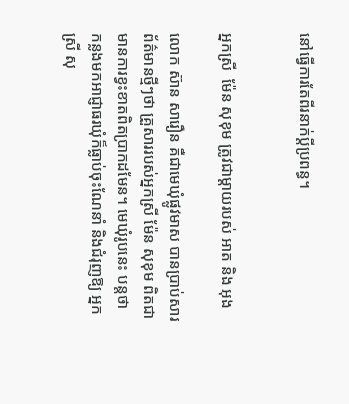នៅធ្វើការតែពីរនាក់ប្ដីប្រពន្ធ។


អ្នកស្រី  ម៉ែន សុខុម ត្រូវជាម្ដាយរបស់ អាត និង អុង

លោក ស៊ាន សារឿន គឺជាមេឃុំផ្លូវមាស បានប្រាប់សារព័ត៌មានថ្មីៗថា គ្រួសាររបស់អ្នកស្រី ម៉ែន សុខុម ពិតជាមានការខ្វះខាតពិតប្រាកដមែន។ មេឃុំរូបនេះ បន្តថា កន្លងមកអាជ្ញាធរឃុំក៏ធ្លាប់ចុះណែនាំ និងជំរុញឱ្យ អ្នកស្រី សុ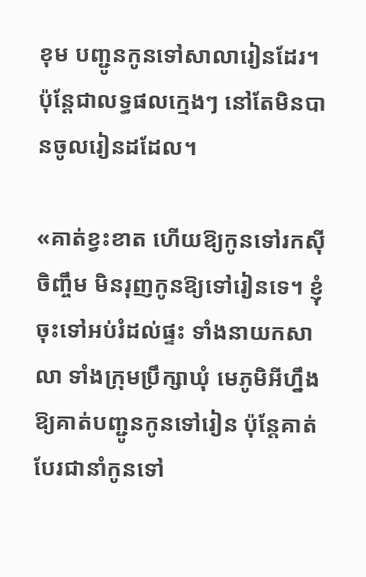ខុម បញ្ជូនកូនទៅសាលារៀនដែរ។ ប៉ុន្តែជាលទ្ធផលក្មេងៗ នៅតែមិនបានចូលរៀនដដែល។

«គាត់ខ្វះខាត ហើយឱ្យកូនទៅរកស៊ីចិញ្ចឹម មិនរុញកូនឱ្យទៅរៀនទេ។ ខ្ញុំចុះទៅអប់រំដល់ផ្ទះ ទាំងនាយកសាលា ទាំងក្រុមប្រឹក្សាឃុំ មេភូមិអីហ្នឹង ឱ្យគាត់បញ្ជូនកូនទៅរៀន ប៉ុន្តែគាត់បែរជានាំកូនទៅ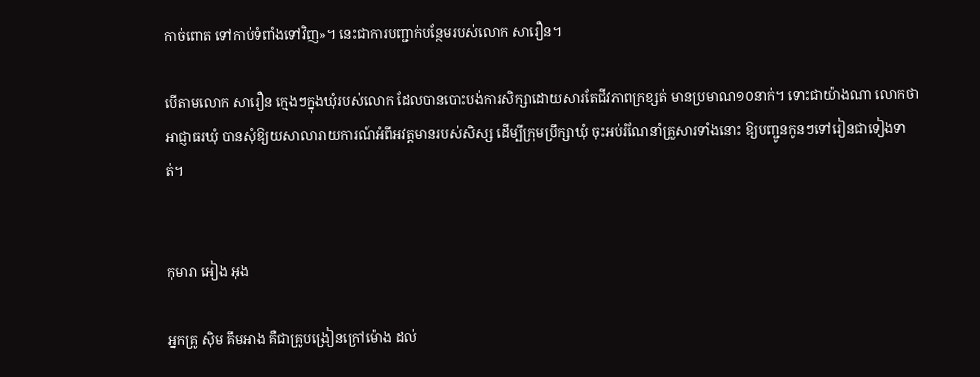កាច់ពោត ទៅកាប់ទំពាំងទៅវិញ»។ នេះជាការបញ្ជាក់បន្ថែមរបស់លោក សារឿន។

បើតាមលោក សារឿន ក្មេងៗក្នុងឃុំរបស់លោក ដែលបានបោះបង់ការសិក្សាដោយសារតែជីវភាពក្រខ្សត់ មានប្រមាណ១០នាក់។ ទោះជាយ៉ាងណា លោកថា អាជ្ញាធរឃុំ បានសុំឱ្យយសាលារាយការណ៍អំពីអវត្តមានរបស់សិស្ស ដើម្បីក្រុមប្រឹក្សាឃុំ ចុះអប់រំណែនាំគ្រួសារទាំងនោះ ឱ្យបញ្ជូនកូនៗទៅរៀនជាទៀងទាត់។


កុមារា អៀង អុង

អ្នកគ្រូ ស៊ិម គឹមអាង គឺជាគ្រូបង្រៀនក្រៅម៉ោង ដល់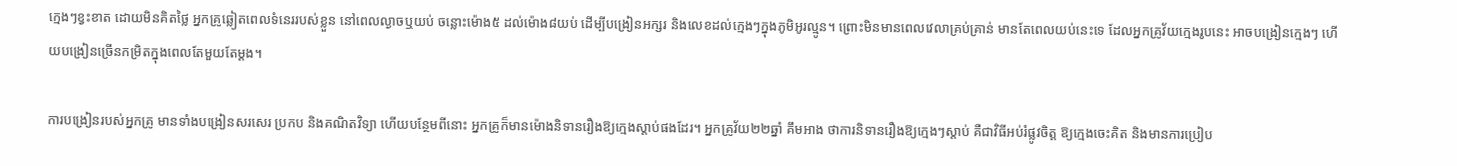ក្មេងៗខ្វះខាត ដោយមិនគិតថ្លៃ អ្នកគ្រូឆ្លៀតពេលទំនេររបស់ខ្លួន នៅពេលល្ងាចឬយប់ ចន្លោះម៉ោង៥ ដល់ម៉ោង៨យប់ ដើម្បីបង្រៀនអក្សរ និងលេខដល់ក្មេងៗក្នុងភូមិអូរល្មូន។ ព្រោះមិនមានពេលវេលាគ្រប់គ្រាន់ មានតែពេលយប់នេះទេ ដែលអ្នកគ្រូវ័យក្មេងរូបនេះ អាចបង្រៀនក្មេងៗ ហើយបង្រៀនច្រើនកម្រិតក្នុងពេលតែមួយតែម្ដង។

ការបង្រៀនរបស់អ្នកគ្រូ មានទាំងបង្រៀនសរសេរ ប្រកប និងគណិតវិទ្យា ហើយបន្ថែមពីនោះ អ្នកគ្រូក៏មានម៉ោងនិទានរឿងឱ្យក្មេងស្ដាប់ផងដែរ។ អ្នកគ្រូវ័យ២២ឆ្នាំ គឹមអាង ថាការនិទានរឿងឱ្យក្មេងៗស្ដាប់ គឺជាវិធីអប់រំផ្លូវចិត្ត ឱ្យក្មេងចេះគិត និងមានការប្រៀប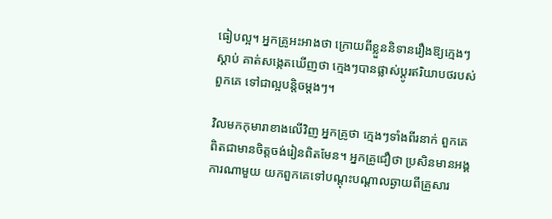ធៀបល្អ។ អ្នកគ្រូអះអាងថា ក្រោយពីខ្លួននិទានរឿងឱ្យក្មេងៗស្ដាប់ គាត់សង្កេតឃើញថា ក្មេងៗបានផ្លាស់ប្ដូរឥរិយាបថរបស់ពួកគេ ទៅជាល្អបន្តិចម្ដងៗ។

វិលមកកុមារាខាងលើវិញ អ្នកគ្រូថា ក្មេងៗទាំងពីរនាក់ ពួកគេពិតជាមានចិត្តចង់រៀនពិតមែន។ អ្នកគ្រូជឿថា ប្រសិនមានអង្គការណាមួយ យកពួកគេទៅបណ្ដុះបណ្ដាលឆ្ងាយពីគ្រួសារ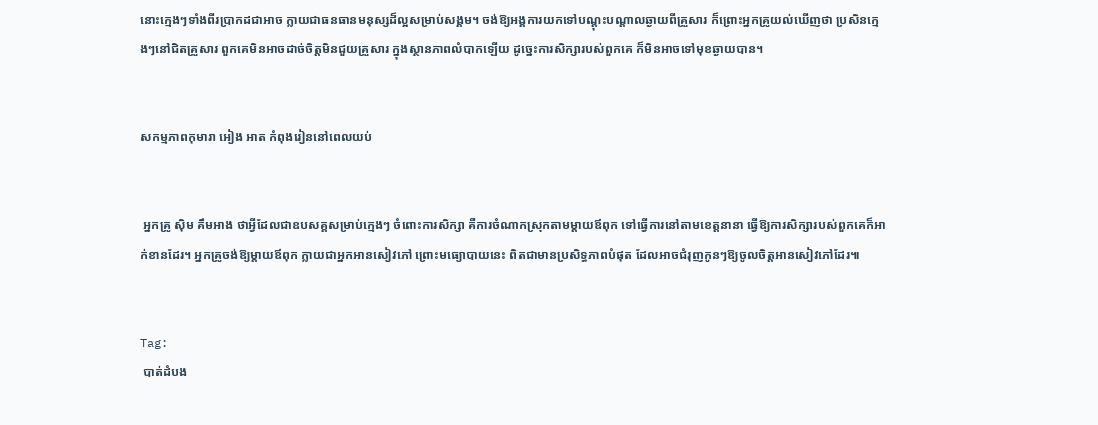នោះក្មេងៗទាំងពីរប្រាកដជាអាច ក្លាយជាធនធានមនុស្សដ៏ល្អសម្រាប់សង្គម។ ចង់ឱ្យអង្គការយកទៅបណ្ដុះបណ្ដាលឆ្ងាយពីគ្រួសារ ក៏ព្រោះអ្នកគ្រូយល់ឃើញថា ប្រសិនក្មេងៗនៅជិតគ្រួសារ ពួកគេមិនអាចដាច់ចិត្តមិនជួយគ្រួសារ ក្នុងស្ថានភាពលំបាកឡើយ ដូច្នេះការសិក្សារបស់ពួកគេ ក៏មិនអាចទៅមុខឆ្ងាយបាន។


សកម្មភាពកុមារា អៀង អាត កំពុងរៀននៅពេលយប់


 អ្នកគ្រូ ស៊ិម គឹមអាង ថាអ្វីដែលជាឧបសគ្គសម្រាប់ក្មេងៗ ចំពោះការសិក្សា គឺការចំណាកស្រុកតាមម្ដាយឪពុក ទៅធ្វើការនៅតាមខេត្តនានា ធ្វើឱ្យការសិក្សារបស់ពួកគេក៏អាក់ខានដែរ។ អ្នកគ្រូចង់ឱ្យម្ដាយឪពុក ក្លាយជាអ្នកអានសៀវភៅ ព្រោះមធ្យោបាយនេះ ពិតជាមានប្រសិទ្ធភាពបំផុត ដែលអាចជំរុញកូនៗឱ្យចូលចិត្តអានសៀវភៅដែរ៕


Tag:
 បាត់ដំបង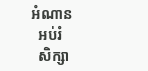អំណាន
  អប់រំ
  សិក្សា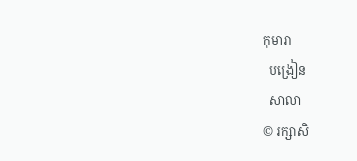កុមារា
  បង្រៀន
  សាលា
© រក្សាសិ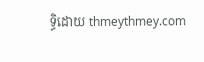ទ្ធិដោយ thmeythmey.com